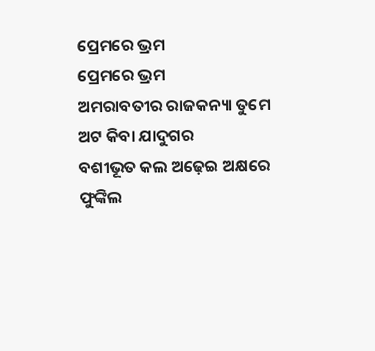ପ୍ରେମରେ ଭ୍ରମ
ପ୍ରେମରେ ଭ୍ରମ
ଅମରାବତୀର ରାଜକନ୍ୟା ତୁମେ
ଅଟ କିବା ଯାଦୁଗର
ବଶୀଭୂତ କଲ ଅଢ଼େଇ ଅକ୍ଷରେ
ଫୁଙ୍କିଲ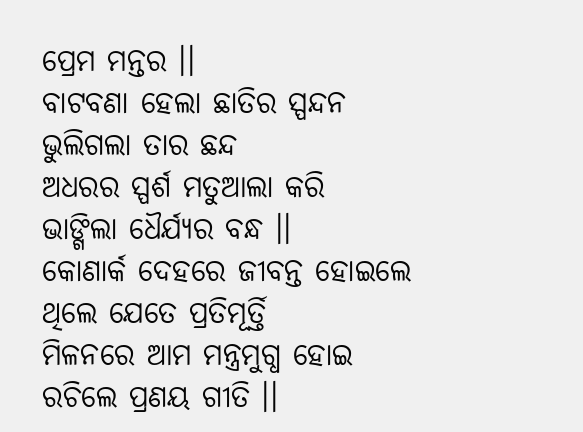ପ୍ରେମ ମନ୍ତର ।।
ବାଟବଣା ହେଲା ଛାତିର ସ୍ପନ୍ଦନ
ଭୁଲିଗଲା ତାର ଛନ୍ଦ
ଅଧରର ସ୍ପର୍ଶ ମତୁଆଲା କରି
ଭାଙ୍ଗିଲା ଧୈର୍ଯ୍ୟର ବନ୍ଧ ।।
କୋଣାର୍କ ଦେହରେ ଜୀବନ୍ତ ହୋଇଲେ
ଥିଲେ ଯେତେ ପ୍ରତିମୂର୍ତ୍ତି
ମିଳନରେ ଆମ ମନ୍ତ୍ରମୁଗ୍ଧ ହୋଇ
ରଚିଲେ ପ୍ରଣୟ ଗୀତି ।।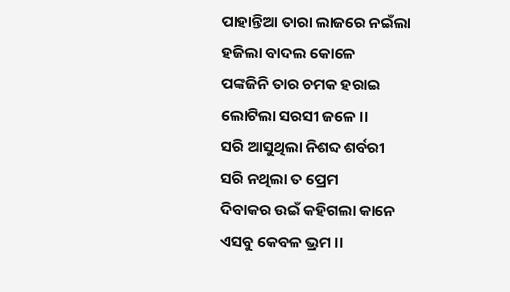ପାହାନ୍ତିଆ ତାରା ଲାଜରେ ନଇଁଲା
ହଜିଲା ବାଦଲ କୋଳେ
ପଙ୍କଜିନି ତାର ଚମକ ହରାଇ
ଲୋଟିଲା ସରସୀ ଜଳେ ।।
ସରି ଆସୁଥିଲା ନିଶବ୍ଦ ଶର୍ବରୀ
ସରି ନଥିଲା ତ ପ୍ରେମ
ଦିବାକର ଉଇଁ କହିଗଲା କାନେ
ଏସବୁ କେବଳ ଭ୍ରମ ।।